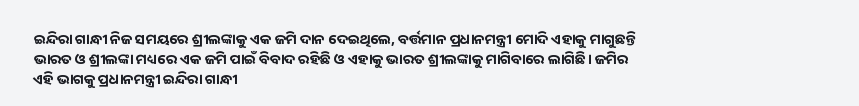ଇନ୍ଦିରା ଗାନ୍ଧୀ ନିଜ ସମୟରେ ଶ୍ରୀଲଙ୍କାକୁ ଏକ ଜମି ଦାନ ଦେଇଥିଲେ, ବର୍ତ୍ତମାନ ପ୍ରଧାନମନ୍ତ୍ରୀ ମୋଦି ଏହାକୁ ମାଗୁଛନ୍ତି
ଭାରତ ଓ ଶ୍ରୀଲଙ୍କା ମଧ୍ୟରେ ଏକ ଜମି ପାଇଁ ବିବାଦ ରହିଛି ଓ ଏହାକୁ ଭାରତ ଶ୍ରୀଲଙ୍କାକୁ ମାଗିବାରେ ଲାଗିଛି। ଜମିର ଏହି ଭାଗକୁ ପ୍ରଧାନମନ୍ତ୍ରୀ ଇନ୍ଦିରା ଗାନ୍ଧୀ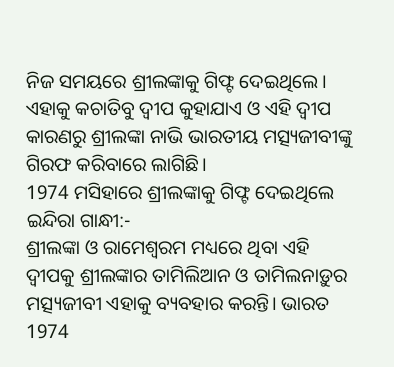ନିଜ ସମୟରେ ଶ୍ରୀଲଙ୍କାକୁ ଗିଫ୍ଟ ଦେଇଥିଲେ। ଏହାକୁ କଚାତିବୁ ଦ୍ବୀପ କୁହାଯାଏ ଓ ଏହି ଦ୍ବୀପ କାରଣରୁ ଶ୍ରୀଲଙ୍କା ନାଭି ଭାରତୀୟ ମତ୍ସ୍ୟଜୀବୀଙ୍କୁ ଗିରଫ କରିବାରେ ଲାଗିଛି।
1974 ମସିହାରେ ଶ୍ରୀଲଙ୍କାକୁ ଗିଫ୍ଟ ଦେଇଥିଲେ ଇନ୍ଦିରା ଗାନ୍ଧୀ:-
ଶ୍ରୀଲଙ୍କା ଓ ରାମେଶ୍ବରମ ମଧ୍ୟରେ ଥିବା ଏହି ଦ୍ବୀପକୁ ଶ୍ରୀଲଙ୍କାର ତାମିଲିଆନ ଓ ତାମିଲନାଡ଼ୁର ମତ୍ସ୍ୟଜୀବୀ ଏହାକୁ ବ୍ୟବହାର କରନ୍ତି। ଭାରତ 1974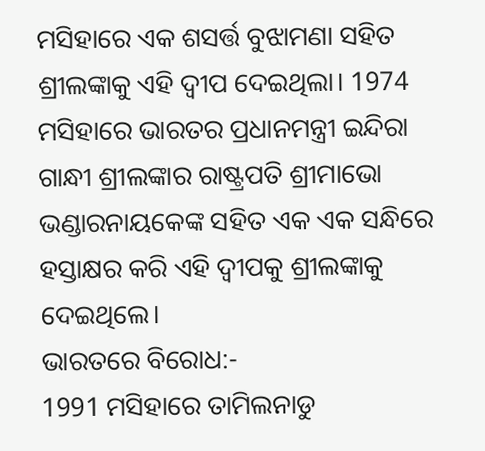ମସିହାରେ ଏକ ଶସର୍ତ୍ତ ବୁଝାମଣା ସହିତ ଶ୍ରୀଲଙ୍କାକୁ ଏହି ଦ୍ବୀପ ଦେଇଥିଲା। 1974 ମସିହାରେ ଭାରତର ପ୍ରଧାନମନ୍ତ୍ରୀ ଇନ୍ଦିରା ଗାନ୍ଧୀ ଶ୍ରୀଲଙ୍କାର ରାଷ୍ଟ୍ରପତି ଶ୍ରୀମାଭୋ ଭଣ୍ଡାରନାୟକେଙ୍କ ସହିତ ଏକ ଏକ ସନ୍ଧିରେ ହସ୍ତାକ୍ଷର କରି ଏହି ଦ୍ବୀପକୁ ଶ୍ରୀଲଙ୍କାକୁ ଦେଇଥିଲେ।
ଭାରତରେ ବିରୋଧ:-
1991 ମସିହାରେ ତାମିଲନାଡୁ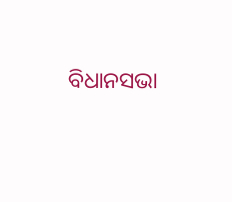ବିଧାନସଭା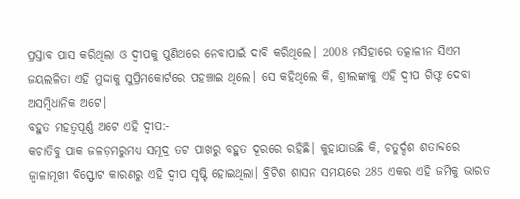ପ୍ରସ୍ତାବ ପାସ କରିଥିଲା ଓ ଦ୍ବୀପକୁ ପୁଣିଥରେ ନେବାପାଇଁ ଦାବି କରିଥିଲେ। 2008 ମସିହାରେ ତତ୍କାଳୀନ ସିଏମ ଜୟଲଳିତା ଏହି ମୁଦ୍ଦାକୁ ସୁପ୍ରିମକୋର୍ଟରେ ପହଞ୍ଚାଇ ଥିଲେ। ସେ କହିଥିଲେ କି, ଶ୍ରୀଲଙ୍କାକୁ ଏହି ଦ୍ବୀପ ଗିଫ୍ଟ ଦେବା ଅସମ୍ବିଧାନିକ ଅଟେ।
ବହୁତ ମହତ୍ୱପୂର୍ଣ୍ଣ ଅଟେ ଏହି ଦ୍ବୀପ:-
କଚାତିବୁ ପାକ ଜଳଡ଼ମରୁମଧ୍ୟ ସମୂଦ୍ର ତଟ ପାଖରୁ ବହୁତ ଦୂରରେ ରହିଛି। କୁହାଯାଉଛି କି, ଚତୁର୍ଦ୍ଦଶ ଶତାବ୍ଦରେ ଜ୍ବାଳାମୂଖୀ ବିସ୍ଫୋଟ କାରଣରୁ ଏହି ଦ୍ବୀପ ସୃଷ୍ଟି ହୋଇଥିଲା। ବ୍ରିଟିଶ ଶାସନ ସମୟରେ 285 ଏକର ଏହି ଜମିକୁ ଭାରତ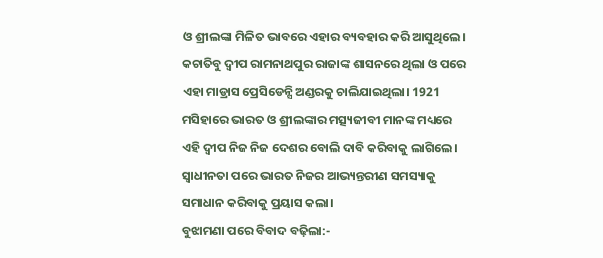ଓ ଶ୍ରୀଲଙ୍କା ମିଳିତ ଭାବରେ ଏହାର ବ୍ୟବହାର କରି ଆସୁଥିଲେ। କଚାତିବୁ ଦ୍ବୀପ ରାମନାଥପୁର ରାଜାଙ୍କ ଶାସନରେ ଥିଲା ଓ ପରେ ଏହା ମାଡ୍ରାସ ପ୍ରେସିଡେନ୍ସି ଅଣ୍ଡରକୁ ଚାଲିଯାଇଥିଲା। 1921 ମସିହାରେ ଭାରତ ଓ ଶ୍ରୀଲଙ୍କାର ମତ୍ସ୍ୟଜୀବୀ ମାନଙ୍କ ମଧ୍ୟରେ ଏହି ଦ୍ବୀପ ନିଜ ନିଜ ଦେଶର ବୋଲି ଦାବି କରିବାକୁ ଲାଗିଲେ। ସ୍ବାଧୀନତା ପରେ ଭାରତ ନିଜର ଆଭ୍ୟନ୍ତରୀଣ ସମସ୍ୟାକୁ ସମାଧାନ କରିବାକୁ ପ୍ରୟାସ କଲା।
ବୁଝାମଣା ପରେ ବିବାଦ ବଢ଼ିଲା:-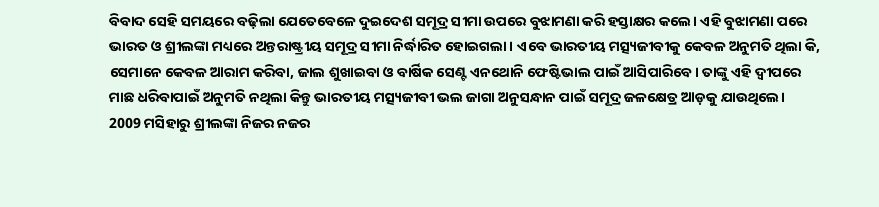ବିବାଦ ସେହି ସମୟରେ ବଢ଼ିଲା ଯେତେବେଳେ ଦୁଇଦେଶ ସମୂଦ୍ର ସୀମା ଉପରେ ବୁଝାମଣା କରି ହସ୍ତାକ୍ଷର କଲେ। ଏହି ବୁଝାମଣା ପରେ ଭାରତ ଓ ଶ୍ରୀଲଙ୍କା ମଧ୍ୟରେ ଅନ୍ତରାଷ୍ଟ୍ରୀୟ ସମୂଦ୍ର ସୀମା ନିର୍ଦ୍ଧାରିତ ହୋଇଗଲା। ଏବେ ଭାରତୀୟ ମତ୍ସ୍ୟଜୀବୀକୁ କେବଳ ଅନୁମତି ଥିଲା କି, ସେମାନେ କେବଳ ଆରାମ କରିବା, ଜାଲ ଶୁଖାଇବା ଓ ବାର୍ଷିକ ସେଣ୍ଟ ଏନଥୋନି ଫେଷ୍ଟିଭାଲ ପାଇଁ ଆସିପାରିବେ। ତାଙ୍କୁ ଏହି ଦ୍ବୀପରେ ମାଛ ଧରିବାପାଇଁ ଅନୁମତି ନଥିଲା କିନ୍ତୁ ଭାରତୀୟ ମତ୍ସ୍ୟଜୀବୀ ଭଲ ଜାଗା ଅନୁସନ୍ଧାନ ପାଇଁ ସମୂଦ୍ର ଜଳକ୍ଷେତ୍ର ଆଡ଼କୁ ଯାଉଥିଲେ।
2009 ମସିହାରୁ ଶ୍ରୀଲଙ୍କା ନିଜର ନଜର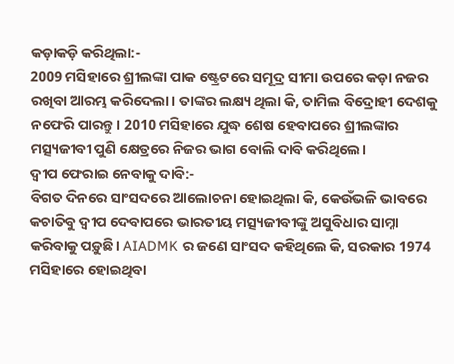କଡ଼ାକଡ଼ି କରିଥିଲା:-
2009 ମସିହାରେ ଶ୍ରୀଲଙ୍କା ପାକ ଷ୍ଟ୍ରେଟରେ ସମୂଦ୍ର ସୀମା ଉପରେ କଡ଼ା ନଜର ରଖିବା ଆରମ୍ଭ କରିଦେଲା। ତାଙ୍କର ଲକ୍ଷ୍ୟ ଥିଲା କି, ତାମିଲ ବିଦ୍ରୋହୀ ଦେଶକୁ ନଫେରି ପାରନ୍ତୁ। 2010 ମସିହାରେ ଯୁଦ୍ଧ ଶେଷ ହେବାପରେ ଶ୍ରୀଲଙ୍କାର ମତ୍ସ୍ୟଜୀବୀ ପୁଣି କ୍ଷେତ୍ରରେ ନିଜର ଭାଗ ବୋଲି ଦାବି କରିଥିଲେ।
ଦ୍ବୀପ ଫେରାଇ ନେବାକୁ ଦାବି:-
ବିଗତ ଦିନରେ ସାଂସଦରେ ଆଲୋଚନା ହୋଇଥିଲା କି, କେଉଁଭଳି ଭାବରେ କଚାତିବୁ ଦ୍ବୀପ ଦେବାପରେ ଭାରତୀୟ ମତ୍ସ୍ୟଜୀବୀଙ୍କୁ ଅସୁବିଧାର ସାମ୍ନା କରିବାକୁ ପଡ଼ୁଛି। AIADMK ର ଜଣେ ସାଂସଦ କହିଥିଲେ କି, ସରକାର 1974 ମସିହାରେ ହୋଇଥିବା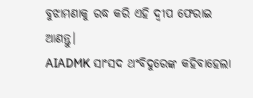ବୁଝାମଣାକୁ ରଦ୍ଧ କରି ଏହି ଦ୍ବୀପ ଫେରାଇ ଆଣନ୍ତୁ।
AIADMK ସାଂସଦ ଥଂବିଦୁରେଙ୍କ କହିବାହେଲା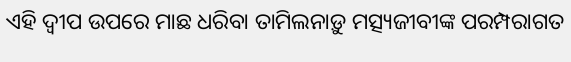ଏହି ଦ୍ବୀପ ଉପରେ ମାଛ ଧରିବା ତାମିଲନାଡ଼ୁ ମତ୍ସ୍ୟଜୀବୀଙ୍କ ପରମ୍ପରାଗତ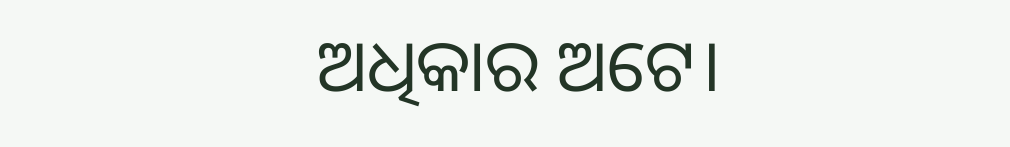ଅଧିକାର ଅଟେ।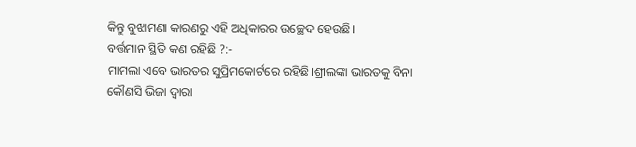କିନ୍ତୁ ବୁଝାମଣା କାରଣରୁ ଏହି ଅଧିକାରର ଉଚ୍ଛେଦ ହେଉଛି।
ବର୍ତ୍ତମାନ ସ୍ଥିତି କଣ ରହିଛି ?:-
ମାମଲା ଏବେ ଭାରତର ସୁପ୍ରିମକୋର୍ଟରେ ରହିଛି।ଶ୍ରୀଲଙ୍କା ଭାରତକୁ ବିନା କୌଣସି ଭିଜା ଦ୍ୱାରା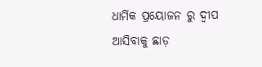ଧାର୍ମିକ ପ୍ରୟୋଜନ ରୁ ଦ୍ବୀପ ଆସିବାକୁ ଛାଡ଼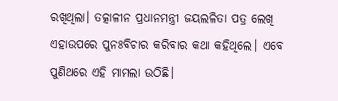ରଖିଥିଲା। ତତ୍କାଳୀନ ପ୍ରଧାନମନ୍ତ୍ରୀ ଜୟଲଳିତା ପତ୍ର ଲେଖି ଏହାଉପରେ ପୁନଃବିଚାର କରିବାର କଥା କହିଥିଲେ। ଏବେ ପୁଣିଥରେ ଏହି ମାମଲା ଉଠିଛି।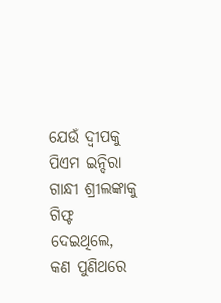ଯେଉଁ ଦ୍ବୀପକୁ ପିଏମ ଇନ୍ଦିରା ଗାନ୍ଧୀ ଶ୍ରୀଲଙ୍କାକୁ ଗିଫ୍ଟ ଦେଇଥିଲେ, କଣ ପୁଣିଥରେ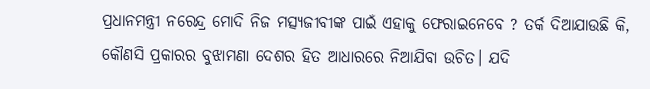ପ୍ରଧାନମନ୍ତ୍ରୀ ନରେନ୍ଦ୍ର ମୋଦି ନିଜ ମତ୍ସ୍ୟଜୀବୀଙ୍କ ପାଇଁ ଏହାକୁ ଫେରାଇନେବେ ? ତର୍କ ଦିଆଯାଉଛି କି, କୌଣସି ପ୍ରକାରର ବୁଝାମଣା ଦେଶର ହିତ ଆଧାରରେ ନିଆଯିବା ଉଚିତ। ଯଦି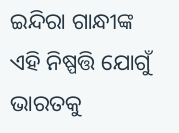ଇନ୍ଦିରା ଗାନ୍ଧୀଙ୍କ ଏହି ନିଷ୍ପତ୍ତି ଯୋଗୁଁ ଭାରତକୁ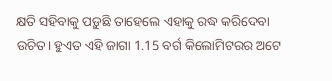କ୍ଷତି ସହିବାକୁ ପଡ଼ୁଛି ତାହେଲେ ଏହାକୁ ରଦ୍ଧ କରିଦେବା ଉଚିତ। ହୁଏତ ଏହି ଜାଗା 1.15 ବର୍ଗ କିଲୋମିଟରର ଅଟେ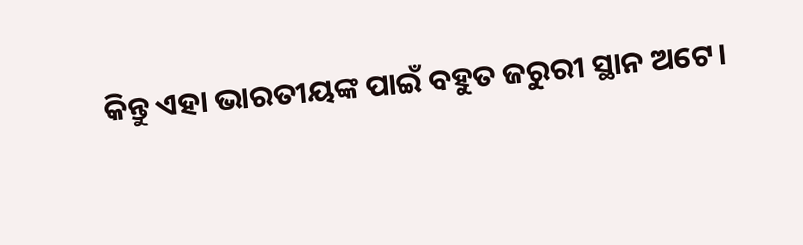କିନ୍ତୁ ଏହା ଭାରତୀୟଙ୍କ ପାଇଁ ବହୁତ ଜରୁରୀ ସ୍ଥାନ ଅଟେ।